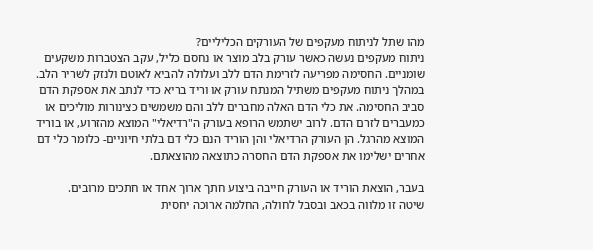מהו שתל לניתוח מעקפים של העורקים הכליליים?
ניתוח מעקפים נעשה כאשר עורק בלב מוצר או נחסם כליל, עקב הצטברות משקעים שומניים. החסימה מפריעה לזרימת הדם ללב ועלולה להביא לאוטם ולנזק לשריר הלב.
במהלך ניתוח מעקפים משתיל המנתח עורק או וריד בריא כדי לנתב את אספקת הדם סביב החסימה. את כלי הדם האלה מחברים ללב והם משמשים כצינורות מוליכים או כמעברים לזרם הדם. לרוב ישתמש הרופא בעורק ה"רדיאלי" המוצא מהזרוע, או בוריד המוצא מהרגל. הן העורק הרדיאלי והן הוריד הנם כלי דם בלתי חיוניים- כלומר כלי דם אחרים ישלימו את אספקת הדם החסרה כתוצאה מהוצאתם.

בעבר, הוצאת הוריד או העורק חייבה ביצוע חתך ארוך אחד או חתכים מרובים.
שיטה זו מלווה בכאב ובסבל לחולה, החלמה ארוכה יחסית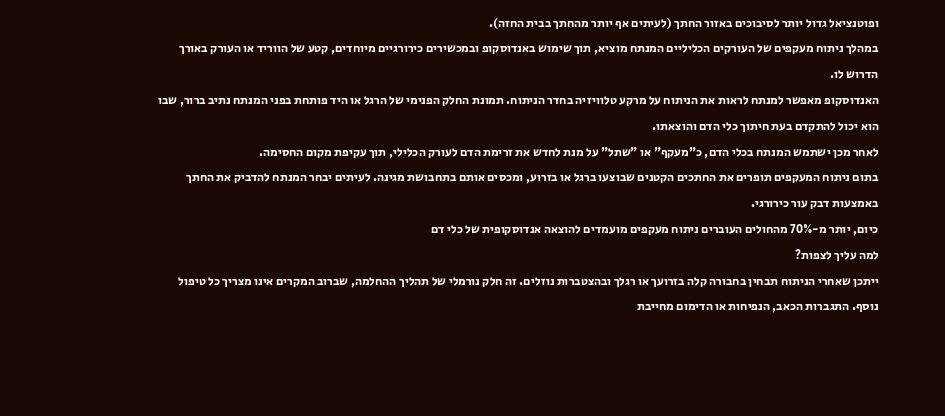ופוטנציאל גדול יותר לסיבוכים באזור החתך (לעיתים אף יותר מהחתך בבית החזה).
במהלך ניתוח מעקפים של העורקים הכליליים המנתח מוציא, תוך שימוש באנדוסקופ ובמכשירים כירורגיים מיוחדים, קטע של הווריד או העורק באורך הדרוש לו.
האנדוסקופ מאפשר למנתח לראות את הניתוח על מרקע טלוויזיה בחדר הניתוח. תמונת החלק הפנימי של הרגל או היד פותחת בפני המנתח נתיב ברור, שבו הוא יכול להתקדם בעת חיתוך כלי הדם והוצאתו.
לאחר מכן ישתמש המנתח בכלי הדם, כ"מעקף" או "שתל" על מנת לחדש את זרימת הדם לעורק הכלילי, תוך עקיפת מקום החסימה.
בתום ניתוח המעקפים תופרים את החתכים הקטנים שבוצעו ברגל או בזרוע, ומכסים אותם בתחבושת מגינה. לעיתים יבחר המנתח להדביק את החתך באמצעות דבק עור כירורגי.
כיום, יותר מ-70% מהחולים העוברים ניתוח מעקפים מועמדים להוצאה אנדוסקופית של כלי דם
למה עליך לצפות?
ייתכן שאחרי הניתוח תבחין בחבורה קלה בזרועך או רגלך ובהצטברות נוזלים. זה חלק נורמלי של תהליך ההחלמה, שברוב המקרים אינו מצריך כל טיפול נוסף. התגברות הכאב, הנפיחות או הדימום מחייבת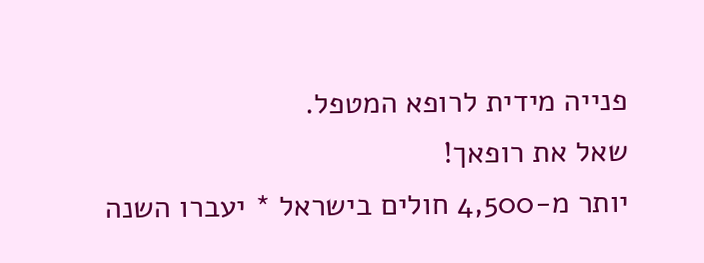פנייה מידית לרופא המטפל.
שאל את רופאך!
יותר מ-4,500 חולים בישראל * יעברו השנה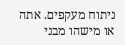ניתוח מעקפים. אתה או מישהו מבני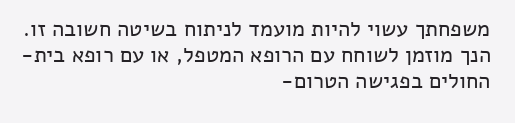משפחתך עשוי להיות מועמד לניתוח בשיטה חשובה זו.
הנך מוזמן לשוחח עם הרופא המטפל, או עם רופא בית-החולים בפגישה הטרום-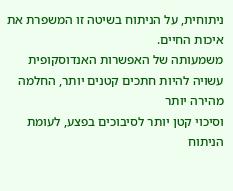ניתוחית, על הניתוח בשיטה זו המשפרת את איכות החיים.
משמעותה של האפשרות האנדוסקופית עשויה להיות חתכים קטנים יותר, החלמה מהירה יותר
וסיכוי קטן יותר לסיבוכים בפצע, לעומת הניתוח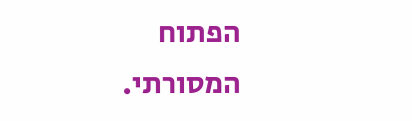הפתוח המסורתי.